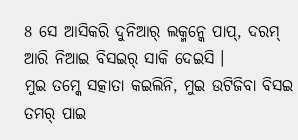8 ସେ ଆସିକରି ଦୁନିଆର୍ ଲକ୍ମନ୍କେ ପାପ୍, ଦରମ୍ ଆରି ନିଆଇ ବିସଇର୍ ସାକି ଦେଇସି ।
ମୁଇ ତମ୍କେ ସତ୍କାତା କଇଲିନି, ମୁଇ ଉଟିଜିବା ବିସଇ ତମର୍ ପାଇ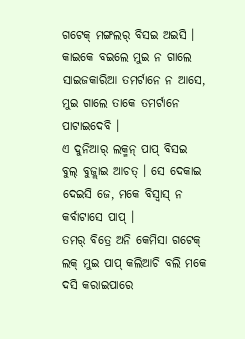ଗଟେକ୍ ମଙ୍ଗଲର୍ ବିସଇ ଅଇସି । କାଇକେ ବଇଲେ ମୁଇ ନ ଗାଲେ ସାଇଜକାରିଆ ତମର୍ଟାନେ ନ ଆସେ, ମୁଇ ଗାଲେ ତାକେ ତମର୍ଟାନେ ପାଟାଇଦେବି ।
ଏ ଦୁନିଆର୍ ଲକ୍ମନ୍ ପାପ୍ ବିସଇ ବୁଲ୍ ବୁଜ୍ଲାଇ ଆଚତ୍ । ସେ ଦେକାଇ ଦେଇସି ଜେ, ମକେ ବିସ୍ବାସ୍ ନ କର୍ବାଟାସେ ପାପ୍ ।
ତମର୍ ବିତ୍ରେ ଅନି କେମିସା ଗଟେକ୍ ଲକ୍ ମୁଇ ପାପ୍ କଲିଆଚି ବଲି ମକେ ଦସି କରାଇପାରେ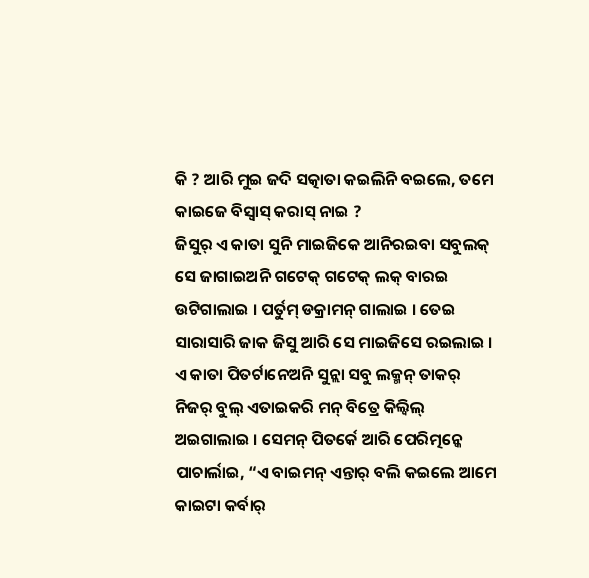କି ? ଆରି ମୁଇ ଜଦି ସତ୍କାତା କଇଲିନି ବଇଲେ, ତମେ କାଇଜେ ବିସ୍ବାସ୍ କରାସ୍ ନାଇ ?
ଜିସୁର୍ ଏ କାତା ସୁନି ମାଇଜିକେ ଆନିରଇବା ସବୁଲକ୍ ସେ ଜାଗାଇଅନି ଗଟେକ୍ ଗଟେକ୍ ଲକ୍ ବାରଇ ଉଟିଗାଲାଇ । ପର୍ତୁମ୍ ଡକ୍ରାମନ୍ ଗାଲାଇ । ତେଇ ସାରାସାରି ଜାକ ଜିସୁ ଆରି ସେ ମାଇଜିସେ ରଇଲାଇ ।
ଏ କାତା ପିତର୍ଟାନେଅନି ସୁନ୍ଲା ସବୁ ଲକ୍ମନ୍ ତାକର୍ ନିଜର୍ ବୁଲ୍ ଏତାଇକରି ମନ୍ ବିତ୍ରେ କିଲ୍ବିଲ୍ ଅଇଗାଲାଇ । ସେମନ୍ ପିତର୍କେ ଆରି ପେରିତ୍ମନ୍କେ ପାଚାର୍ଲାଇ, “ଏ ବାଇମନ୍ ଏନ୍ତାର୍ ବଲି କଇଲେ ଆମେ କାଇଟା କର୍ବାର୍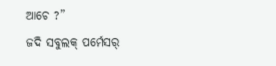ଆଚେ ?”
ଜଦି ସବୁଲକ୍ ପର୍ମେସର୍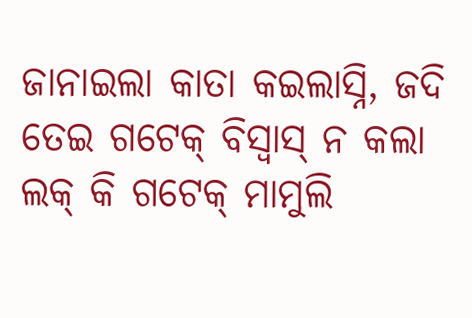ଜାନାଇଲା କାତା କଇଲାସ୍ନି, ଜଦି ତେଇ ଗଟେକ୍ ବିସ୍ବାସ୍ ନ କଲା ଲକ୍ କି ଗଟେକ୍ ମାମୁଲି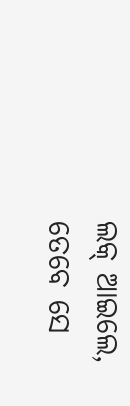ଲକ୍ ଆଇଲେ, ତେବେ ସେ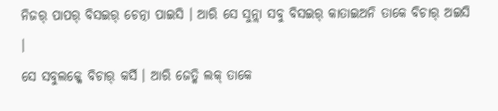ନିଜର୍ ପାପର୍ ବିସଇର୍ ଚେତ୍ନା ପାଇସି । ଆରି ସେ ସୁନ୍ଲା ସବୁ ବିସଇର୍ କାତାଇଅନି ତାକେ ବିଚାର୍ ଅଇସି ।
ସେ ସବୁଲକ୍କେ ବିଚାର୍ କର୍ସି । ଆରି ଜେତ୍କି ଲକ୍ ତାକେ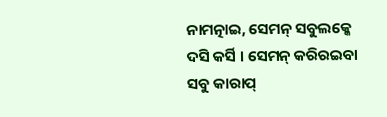ନାମତ୍ନାଇ, ସେମନ୍ ସବୁଲକ୍କେ ଦସି କର୍ସି । ସେମନ୍ କରିରଇବା ସବୁ କାରାପ୍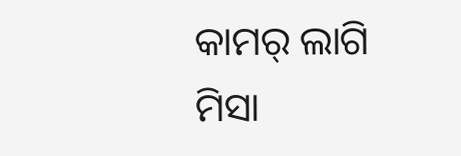କାମର୍ ଲାଗି ମିସା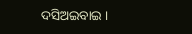ଦସିଅଇବାଇ ।